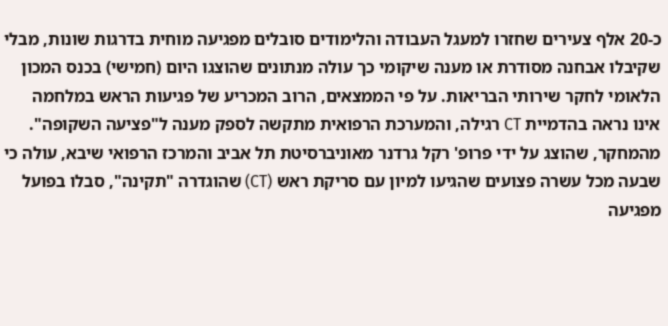כ-20 אלף צעירים שחזרו למעגל העבודה והלימודים סובלים מפגיעה מוחית בדרגות שונות, מבלי שקיבלו אבחנה מסודרת או מענה שיקומי כך עולה מנתונים שהוצגו היום (חמישי) בכנס המכון הלאומי לחקר שירותי הבריאות. על פי הממצאים, הרוב המכריע של פגיעות הראש במלחמה אינו נראה בהדמיית CT רגילה, והמערכת הרפואית מתקשה לספק מענה ל"פציעה השקופה".
מהמחקר, שהוצג על ידי פרופ' רקל גרדנר מאוניברסיטת תל אביב והמרכז הרפואי שיבא, עולה כי שבעה מכל עשרה פצועים שהגיעו למיון עם סריקת ראש (CT) שהוגדרה "תקינה", סבלו בפועל מפגיעה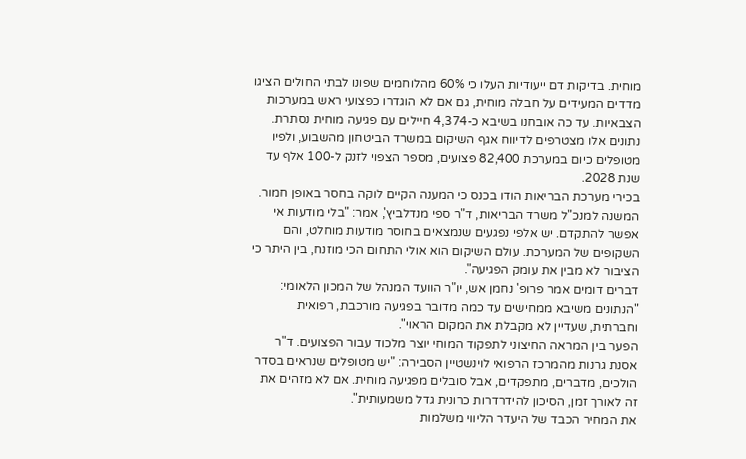מוחית. בדיקות דם ייעודיות העלו כי 60% מהלוחמים שפונו לבתי החולים הציגו מדדים המעידים על חבלה מוחית, גם אם לא הוגדרו כפצועי ראש במערכות הצבאיות. עד כה אובחנו בשיבא כ-4,374 חיילים עם פגיעה מוחית נסתרת. נתונים אלו מצטרפים לדיווח אגף השיקום במשרד הביטחון מהשבוע, ולפיו מטופלים כיום במערכת 82,400 פצועים, מספר הצפוי לזנק ל-100 אלף עד שנת 2028.
בכירי מערכת הבריאות הודו בכנס כי המענה הקיים לוקה בחסר באופן חמור. המשנה למנכ"ל משרד הבריאות, ד"ר ספי מנדלביץ', אמר: "בלי מודעות אי אפשר להתקדם. יש אלפי נפגעים שנמצאים בחוסר מודעות מוחלט, והם השקופים של המערכת. עולם השיקום הוא אולי התחום הכי מוזנח, בין היתר כי הציבור לא מבין את עומק הפגיעה".
דברים דומים אמר פרופ' נחמן אש, יו"ר הוועד המנהל של המכון הלאומי: "הנתונים משיבא ממחישים עד כמה מדובר בפגיעה מורכבת, רפואית וחברתית, שעדיין לא מקבלת את המקום הראוי".
הפער בין המראה החיצוני לתפקוד המוחי יוצר מלכוד עבור הפצועים. ד"ר אסנת גרנות מהמרכז הרפואי לוינשטיין הסבירה: "יש מטופלים שנראים בסדר הולכים, מדברים, מתפקדים, אבל סובלים מפגיעה מוחית. אם לא מזהים את זה לאורך זמן, הסיכון להידרדרות כרונית גדל משמעותית".
את המחיר הכבד של היעדר הליווי משלמות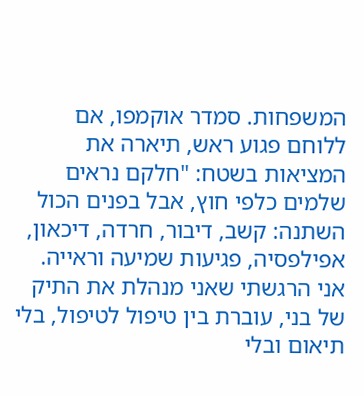המשפחות. סמדר אוקמפו, אם ללוחם פגוע ראש, תיארה את המציאות בשטח: "חלקם נראים שלמים כלפי חוץ, אבל בפנים הכול השתנה: קשב, דיבור, חרדה, דיכאון, אפילפסיה, פגיעות שמיעה וראייה. אני הרגשתי שאני מנהלת את התיק של בני, עוברת בין טיפול לטיפול, בלי תיאום ובלי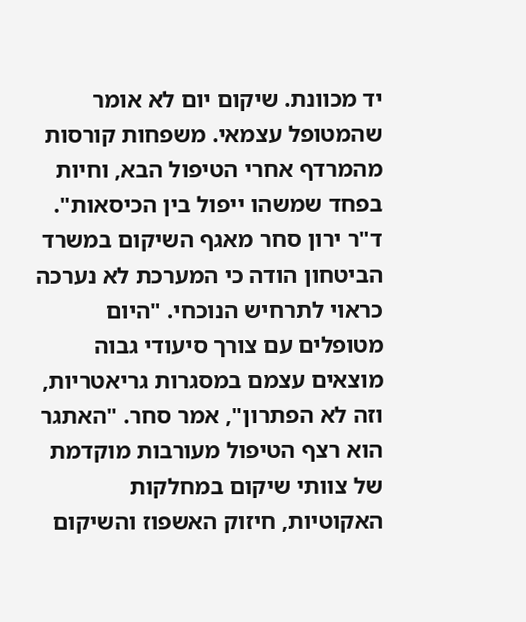יד מכוונת. שיקום יום לא אומר שהמטופל עצמאי. משפחות קורסות מהמרדף אחרי הטיפול הבא, וחיות בפחד שמשהו ייפול בין הכיסאות".
ד"ר ירון סחר מאגף השיקום במשרד הביטחון הודה כי המערכת לא נערכה כראוי לתרחיש הנוכחי. "היום מטופלים עם צורך סיעודי גבוה מוצאים עצמם במסגרות גריאטריות, וזה לא הפתרון", אמר סחר. "האתגר הוא רצף הטיפול מעורבות מוקדמת של צוותי שיקום במחלקות האקוטיות, חיזוק האשפוז והשיקום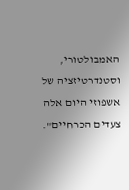האמבולטורי, וסטנדרטיזציה של אשפוזי היום אלה צעדים הכרחיים".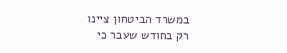במשרד הביטחון ציינו רק בחודש שעבר כי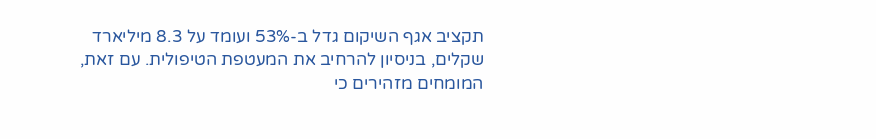תקציב אגף השיקום גדל ב-53% ועומד על 8.3 מיליארד שקלים, בניסיון להרחיב את המעטפת הטיפולית. עם זאת, המומחים מזהירים כי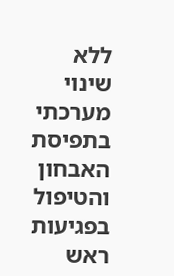ללא שינוי מערכתי בתפיסת האבחון והטיפול בפגיעות ראש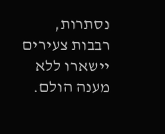נסתרות, רבבות צעירים יישארו ללא מענה הולם.